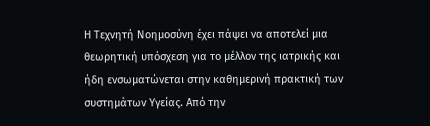Η Τεχνητή Νοημοσύνη έχει πάψει να αποτελεί μια θεωρητική υπόσχεση για το μέλλον της ιατρικής και ήδη ενσωματώνεται στην καθημερινή πρακτική των συστημάτων Υγείας. Από την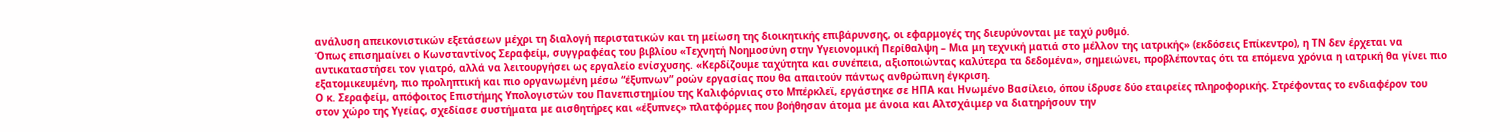ανάλυση απεικονιστικών εξετάσεων μέχρι τη διαλογή περιστατικών και τη μείωση της διοικητικής επιβάρυνσης, οι εφαρμογές της διευρύνονται με ταχύ ρυθμό.
Όπως επισημαίνει ο Κωνσταντίνος Σεραφείμ, συγγραφέας του βιβλίου «Τεχνητή Νοημοσύνη στην Υγειονομική Περίθαλψη – Μια μη τεχνική ματιά στο μέλλον της ιατρικής» (εκδόσεις Επίκεντρο), η ΤΝ δεν έρχεται να αντικαταστήσει τον γιατρό, αλλά να λειτουργήσει ως εργαλείο ενίσχυσης. «Κερδίζουμε ταχύτητα και συνέπεια, αξιοποιώντας καλύτερα τα δεδομένα», σημειώνει, προβλέποντας ότι τα επόμενα χρόνια η ιατρική θα γίνει πιο εξατομικευμένη, πιο προληπτική και πιο οργανωμένη μέσω “έξυπνων” ροών εργασίας που θα απαιτούν πάντως ανθρώπινη έγκριση.
Ο κ. Σεραφείμ, απόφοιτος Επιστήμης Υπολογιστών του Πανεπιστημίου της Καλιφόρνιας στο Μπέρκλεϊ, εργάστηκε σε ΗΠΑ και Ηνωμένο Βασίλειο, όπου ίδρυσε δύο εταιρείες πληροφορικής. Στρέφοντας το ενδιαφέρον του στον χώρο της Υγείας, σχεδίασε συστήματα με αισθητήρες και «έξυπνες» πλατφόρμες που βοήθησαν άτομα με άνοια και Αλτσχάιμερ να διατηρήσουν την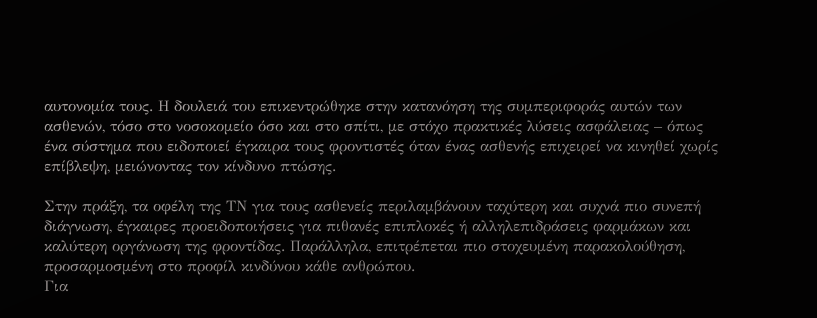αυτονομία τους. Η δουλειά του επικεντρώθηκε στην κατανόηση της συμπεριφοράς αυτών των ασθενών, τόσο στο νοσοκομείο όσο και στο σπίτι, με στόχο πρακτικές λύσεις ασφάλειας – όπως ένα σύστημα που ειδοποιεί έγκαιρα τους φροντιστές όταν ένας ασθενής επιχειρεί να κινηθεί χωρίς επίβλεψη, μειώνοντας τον κίνδυνο πτώσης.

Στην πράξη, τα οφέλη της ΤΝ για τους ασθενείς περιλαμβάνουν ταχύτερη και συχνά πιο συνεπή διάγνωση, έγκαιρες προειδοποιήσεις για πιθανές επιπλοκές ή αλληλεπιδράσεις φαρμάκων και καλύτερη οργάνωση της φροντίδας. Παράλληλα, επιτρέπεται πιο στοχευμένη παρακολούθηση, προσαρμοσμένη στο προφίλ κινδύνου κάθε ανθρώπου.
Για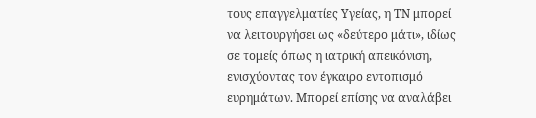τους επαγγελματίες Υγείας, η ΤΝ μπορεί να λειτουργήσει ως «δεύτερο μάτι», ιδίως σε τομείς όπως η ιατρική απεικόνιση, ενισχύοντας τον έγκαιρο εντοπισμό ευρημάτων. Μπορεί επίσης να αναλάβει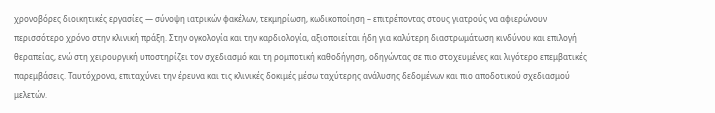χρονοβόρες διοικητικές εργασίες — σύνοψη ιατρικών φακέλων, τεκμηρίωση, κωδικοποίηση – επιτρέποντας στους γιατρούς να αφιερώνουν περισσότερο χρόνο στην κλινική πράξη. Στην ογκολογία και την καρδιολογία, αξιοποιείται ήδη για καλύτερη διαστρωμάτωση κινδύνου και επιλογή θεραπείας, ενώ στη χειρουργική υποστηρίζει τον σχεδιασμό και τη ρομποτική καθοδήγηση, οδηγώντας σε πιο στοχευμένες και λιγότερο επεμβατικές παρεμβάσεις. Ταυτόχρονα, επιταχύνει την έρευνα και τις κλινικές δοκιμές μέσω ταχύτερης ανάλυσης δεδομένων και πιο αποδοτικού σχεδιασμού μελετών.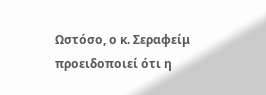Ωστόσο, ο κ. Σεραφείμ προειδοποιεί ότι η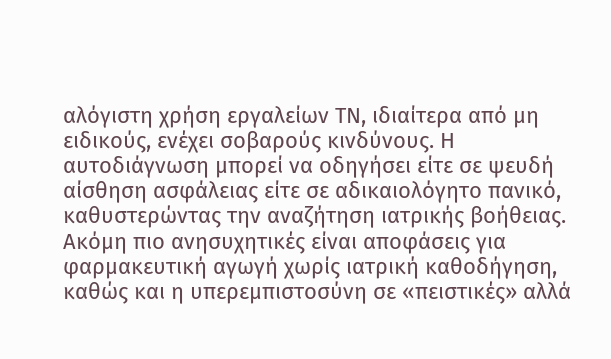αλόγιστη χρήση εργαλείων ΤΝ, ιδιαίτερα από μη ειδικούς, ενέχει σοβαρούς κινδύνους. Η αυτοδιάγνωση μπορεί να οδηγήσει είτε σε ψευδή αίσθηση ασφάλειας είτε σε αδικαιολόγητο πανικό, καθυστερώντας την αναζήτηση ιατρικής βοήθειας. Ακόμη πιο ανησυχητικές είναι αποφάσεις για φαρμακευτική αγωγή χωρίς ιατρική καθοδήγηση, καθώς και η υπερεμπιστοσύνη σε «πειστικές» αλλά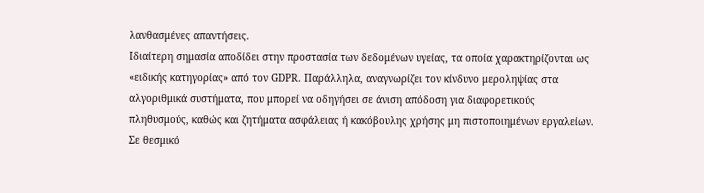λανθασμένες απαντήσεις.
Ιδιαίτερη σημασία αποδίδει στην προστασία των δεδομένων υγείας, τα οποία χαρακτηρίζονται ως «ειδικής κατηγορίας» από τον GDPR. Παράλληλα, αναγνωρίζει τον κίνδυνο μεροληψίας στα αλγοριθμικά συστήματα, που μπορεί να οδηγήσει σε άνιση απόδοση για διαφορετικούς πληθυσμούς, καθώς και ζητήματα ασφάλειας ή κακόβουλης χρήσης μη πιστοποιημένων εργαλείων.
Σε θεσμικό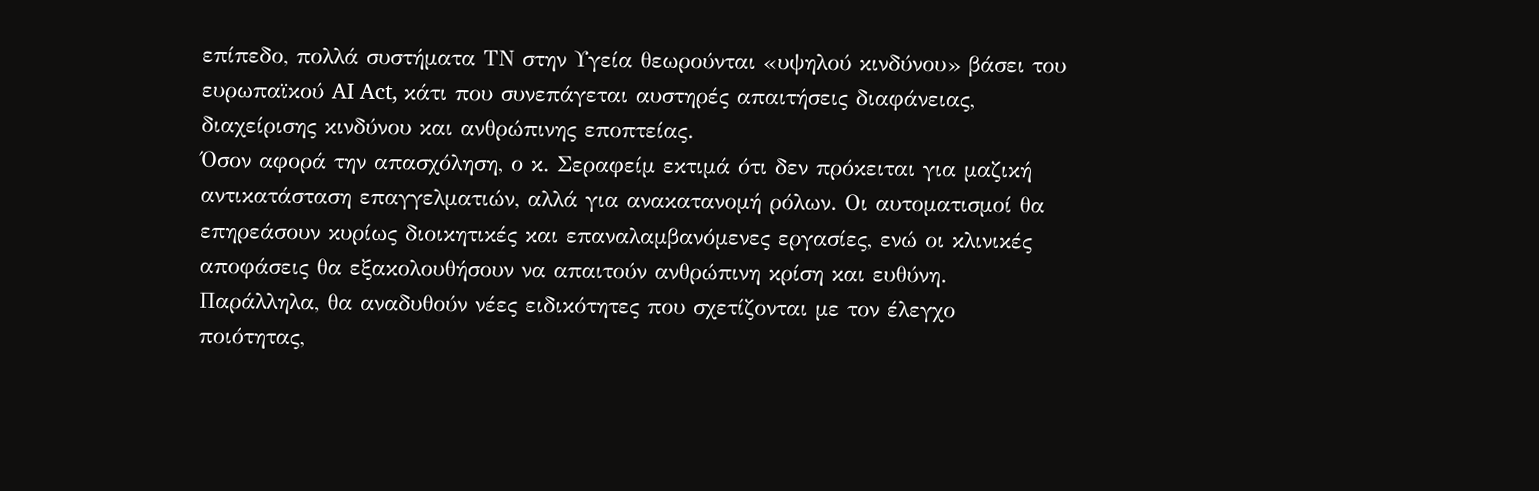επίπεδο, πολλά συστήματα ΤΝ στην Υγεία θεωρούνται «υψηλού κινδύνου» βάσει του ευρωπαϊκού AI Act, κάτι που συνεπάγεται αυστηρές απαιτήσεις διαφάνειας, διαχείρισης κινδύνου και ανθρώπινης εποπτείας.
Όσον αφορά την απασχόληση, ο κ. Σεραφείμ εκτιμά ότι δεν πρόκειται για μαζική αντικατάσταση επαγγελματιών, αλλά για ανακατανομή ρόλων. Οι αυτοματισμοί θα επηρεάσουν κυρίως διοικητικές και επαναλαμβανόμενες εργασίες, ενώ οι κλινικές αποφάσεις θα εξακολουθήσουν να απαιτούν ανθρώπινη κρίση και ευθύνη. Παράλληλα, θα αναδυθούν νέες ειδικότητες που σχετίζονται με τον έλεγχο ποιότητας,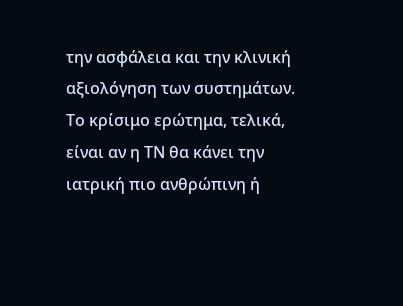την ασφάλεια και την κλινική αξιολόγηση των συστημάτων.
Το κρίσιμο ερώτημα, τελικά, είναι αν η ΤΝ θα κάνει την ιατρική πιο ανθρώπινη ή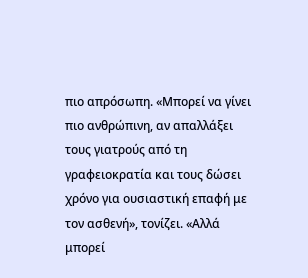πιο απρόσωπη. «Μπορεί να γίνει πιο ανθρώπινη, αν απαλλάξει τους γιατρούς από τη γραφειοκρατία και τους δώσει χρόνο για ουσιαστική επαφή με τον ασθενή», τονίζει. «Αλλά μπορεί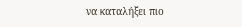να καταλήξει πιο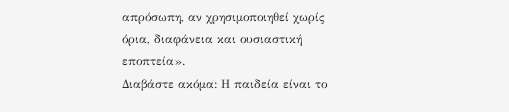απρόσωπη, αν χρησιμοποιηθεί χωρίς όρια, διαφάνεια και ουσιαστική εποπτεία».
Διαβάστε ακόμα: Η παιδεία είναι το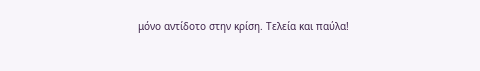μόνο αντίδοτο στην κρίση. Τελεία και παύλα!